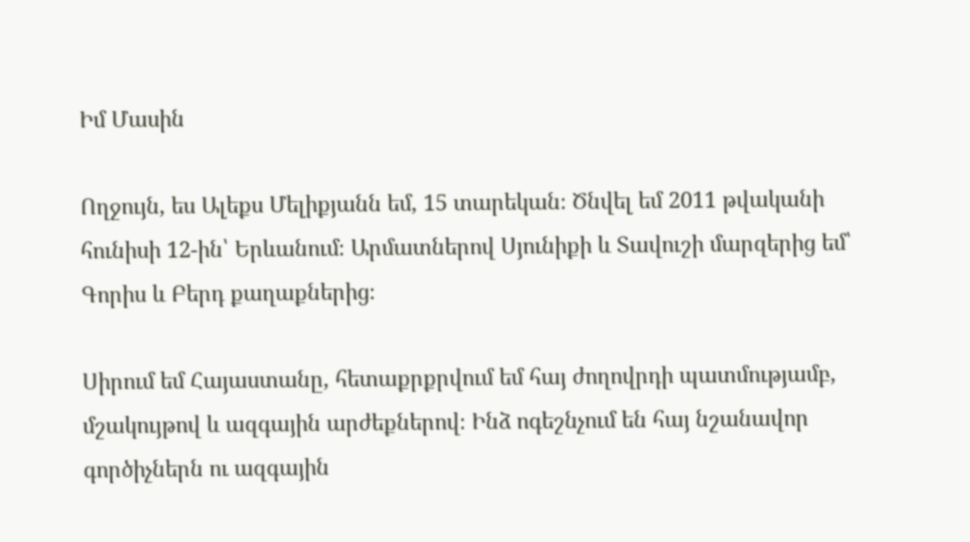Իմ Մասին

Ողջույն, ես Ալեքս Մելիքյանն եմ, 15 տարեկան։ Ծնվել եմ 2011 թվականի հունիսի 12-ին՝ Երևանում։ Արմատներով Սյունիքի և Տավուշի մարզերից եմ՝ Գորիս և Բերդ քաղաքներից։

Սիրում եմ Հայաստանը, հետաքրքրվում եմ հայ ժողովրդի պատմությամբ, մշակույթով և ազգային արժեքներով։ Ինձ ոգեշնչում են հայ նշանավոր գործիչներն ու ազգային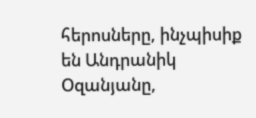հերոսները, ինչպիսիք են Անդրանիկ Օզանյանը,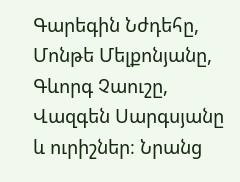Գարեգին Նժդեհը, Մոնթե Մելքոնյանը, Գևորգ Չաուշը, Վազգեն Սարգսյանը և ուրիշներ։ Նրանց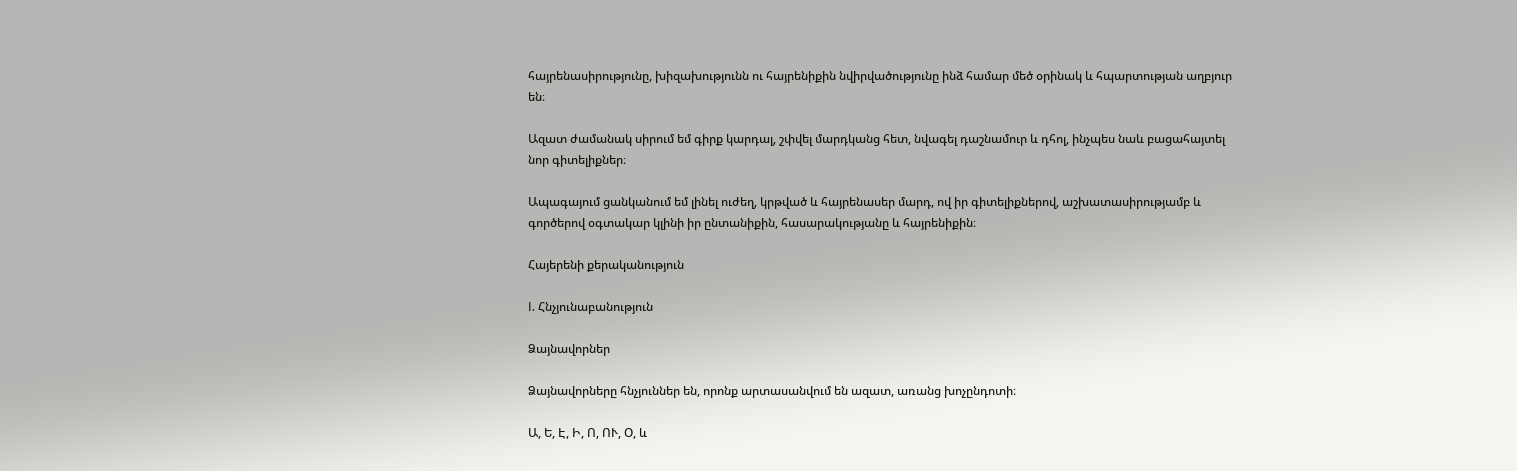հայրենասիրությունը, խիզախությունն ու հայրենիքին նվիրվածությունը ինձ համար մեծ օրինակ և հպարտության աղբյուր են։

Ազատ ժամանակ սիրում եմ գիրք կարդալ, շփվել մարդկանց հետ, նվագել դաշնամուր և դհոլ, ինչպես նաև բացահայտել նոր գիտելիքներ։

Ապագայում ցանկանում եմ լինել ուժեղ, կրթված և հայրենասեր մարդ, ով իր գիտելիքներով, աշխատասիրությամբ և գործերով օգտակար կլինի իր ընտանիքին, հասարակությանը և հայրենիքին։

Հայերենի քերականություն

I. Հնչյունաբանություն

Ձայնավորներ

Ձայնավորները հնչյուններ են, որոնք արտասանվում են ազատ, առանց խոչընդոտի։

Ա, Ե, Է, Ի, Ո, ՈՒ, Օ, և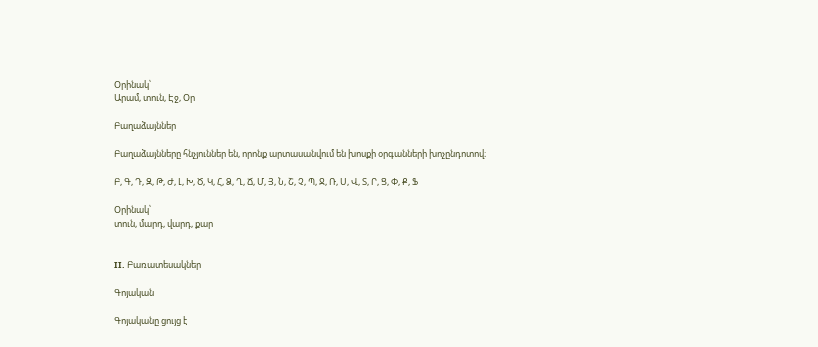Օրինակ՝
Արամ, տուն, Էջ, Օր

Բաղաձայններ

Բաղաձայնները հնչյուններ են, որոնք արտասանվում են խոսքի օրգանների խոչընդոտով։

Բ, Գ, Դ, Զ, Թ, Ժ, Լ, Խ, Ծ, Կ, Հ, Ձ, Ղ, Ճ, Մ, Յ, Ն, Շ, Չ, Պ, Ջ, Ռ, Ս, Վ, Տ, Ր, Ց, Փ, Ք, Ֆ

Օրինակ՝
տուն, մարդ, վարդ, քար


II. Բառատեսակներ

Գոյական

Գոյականը ցույց է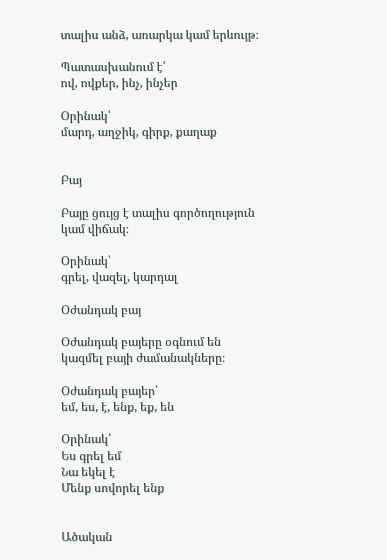տալիս անձ, առարկա կամ երևույթ։

Պատասխանում է՝
ով, ովքեր, ինչ, ինչեր

Օրինակ՝
մարդ, աղջիկ, գիրք, քաղաք


Բայ

Բայը ցույց է տալիս գործողություն կամ վիճակ։

Օրինակ՝
գրել, վազել, կարդալ

Օժանդակ բայ

Օժանդակ բայերը օգնում են կազմել բայի ժամանակները։

Օժանդակ բայեր՝
եմ, ես, է, ենք, եք, են

Օրինակ՝
Ես գրել եմ
Նա եկել է
Մենք սովորել ենք


Ածական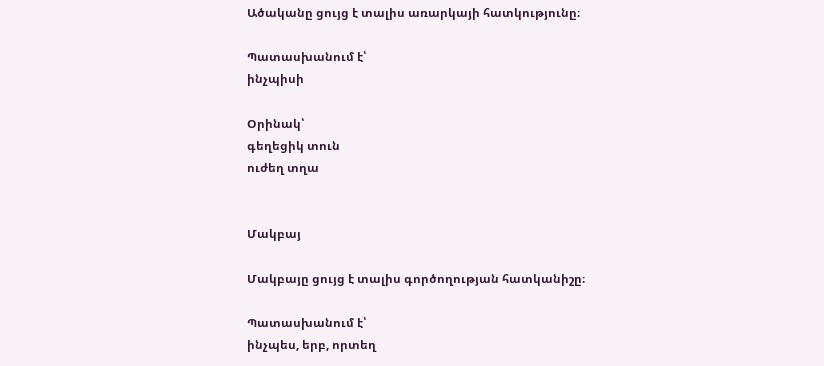Ածականը ցույց է տալիս առարկայի հատկությունը։

Պատասխանում է՝
ինչպիսի

Օրինակ՝
գեղեցիկ տուն
ուժեղ տղա


Մակբայ

Մակբայը ցույց է տալիս գործողության հատկանիշը։

Պատասխանում է՝
ինչպես, երբ, որտեղ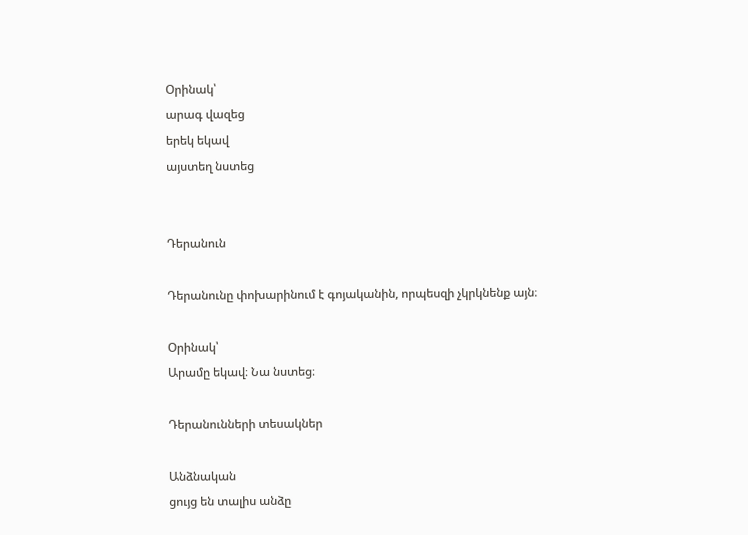Օրինակ՝
արագ վազեց
երեկ եկավ
այստեղ նստեց


Դերանուն

Դերանունը փոխարինում է գոյականին, որպեսզի չկրկնենք այն։

Օրինակ՝
Արամը եկավ։ Նա նստեց։

Դերանունների տեսակներ

Անձնական
ցույց են տալիս անձը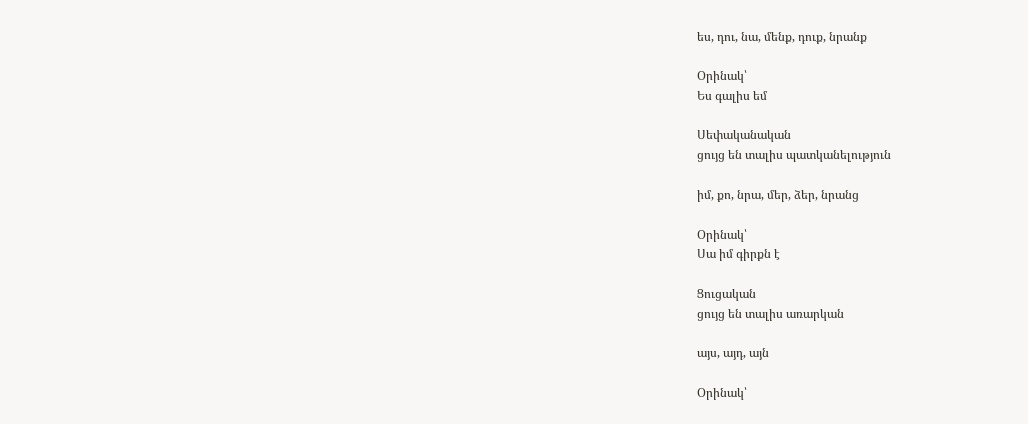ես, դու, նա, մենք, դուք, նրանք

Օրինակ՝
Ես գալիս եմ

Սեփականական
ցույց են տալիս պատկանելություն

իմ, քո, նրա, մեր, ձեր, նրանց

Օրինակ՝
Սա իմ գիրքն է

Ցուցական
ցույց են տալիս առարկան

այս, այդ, այն

Օրինակ՝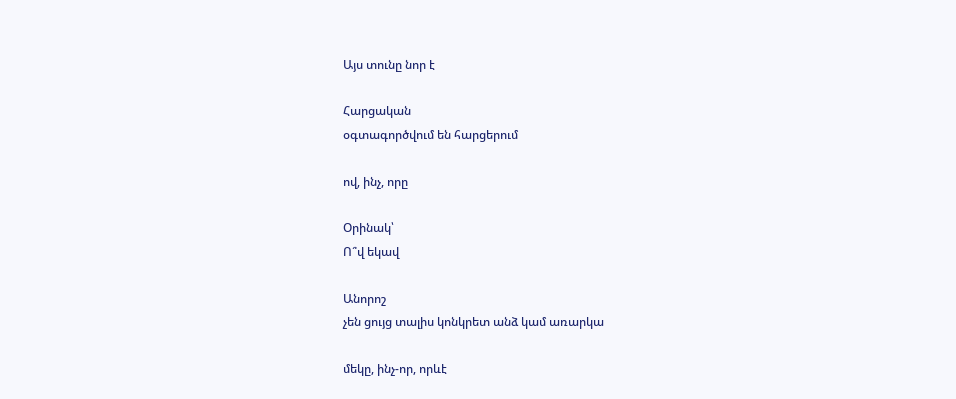Այս տունը նոր է

Հարցական
օգտագործվում են հարցերում

ով, ինչ, որը

Օրինակ՝
Ո՞վ եկավ

Անորոշ
չեն ցույց տալիս կոնկրետ անձ կամ առարկա

մեկը, ինչ-որ, որևէ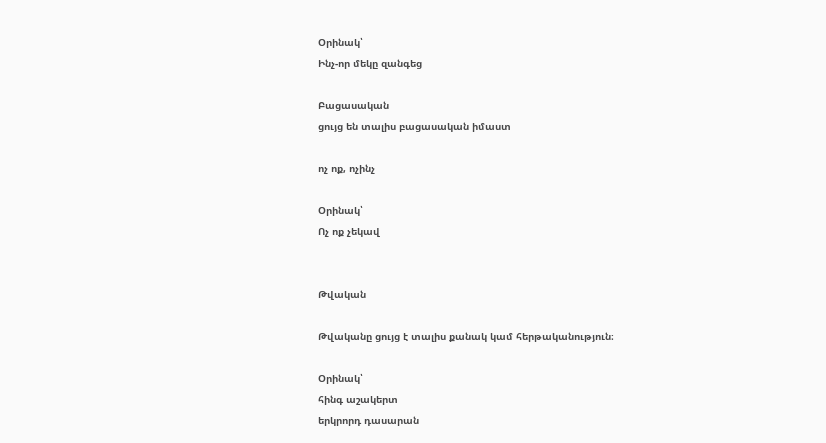Օրինակ՝
Ինչ-որ մեկը զանգեց

Բացասական
ցույց են տալիս բացասական իմաստ

ոչ ոք, ոչինչ

Օրինակ՝
Ոչ ոք չեկավ


Թվական

Թվականը ցույց է տալիս քանակ կամ հերթականություն։

Օրինակ՝
հինգ աշակերտ
երկրորդ դասարան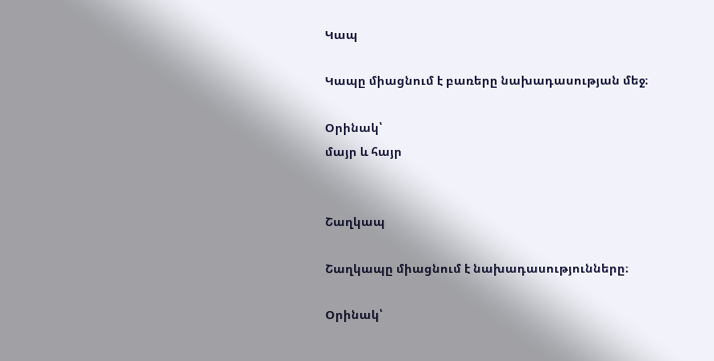Կապ

Կապը միացնում է բառերը նախադասության մեջ։

Օրինակ՝
մայր և հայր


Շաղկապ

Շաղկապը միացնում է նախադասությունները։

Օրինակ՝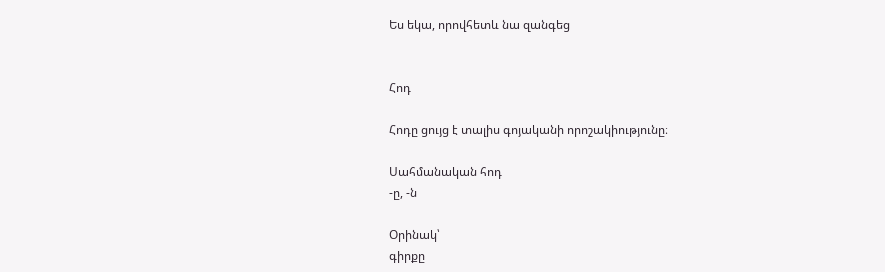Ես եկա, որովհետև նա զանգեց


Հոդ

Հոդը ցույց է տալիս գոյականի որոշակիությունը։

Սահմանական հոդ
-ը, -ն

Օրինակ՝
գիրքը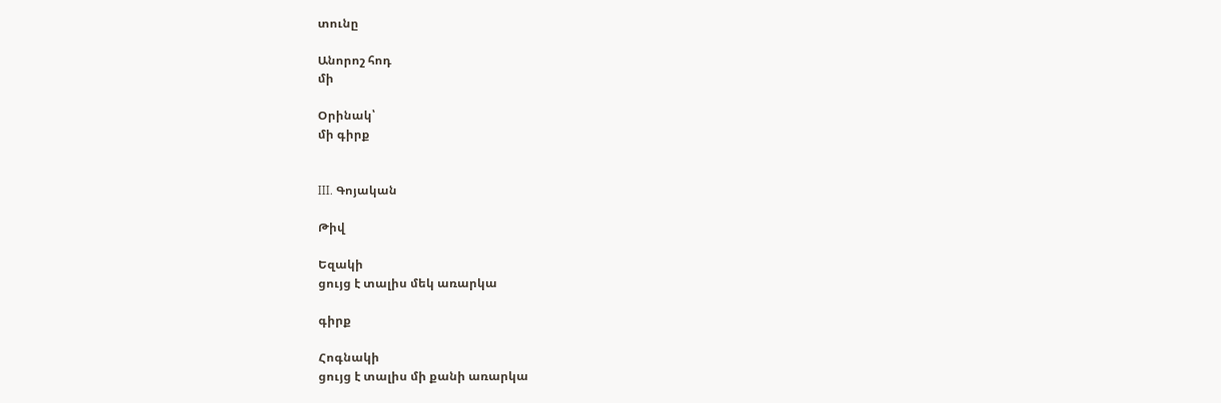տունը

Անորոշ հոդ
մի

Օրինակ՝
մի գիրք


III. Գոյական

Թիվ

Եզակի
ցույց է տալիս մեկ առարկա

գիրք

Հոգնակի
ցույց է տալիս մի քանի առարկա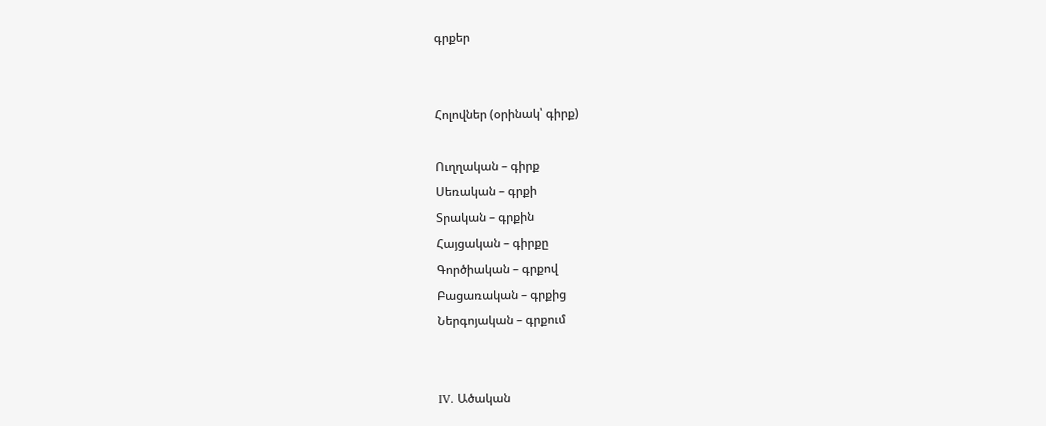գրքեր


Հոլովներ (օրինակ՝ գիրք)

Ուղղական – գիրք
Սեռական – գրքի
Տրական – գրքին
Հայցական – գիրքը
Գործիական – գրքով
Բացառական – գրքից
Ներգոյական – գրքում


IV. Ածական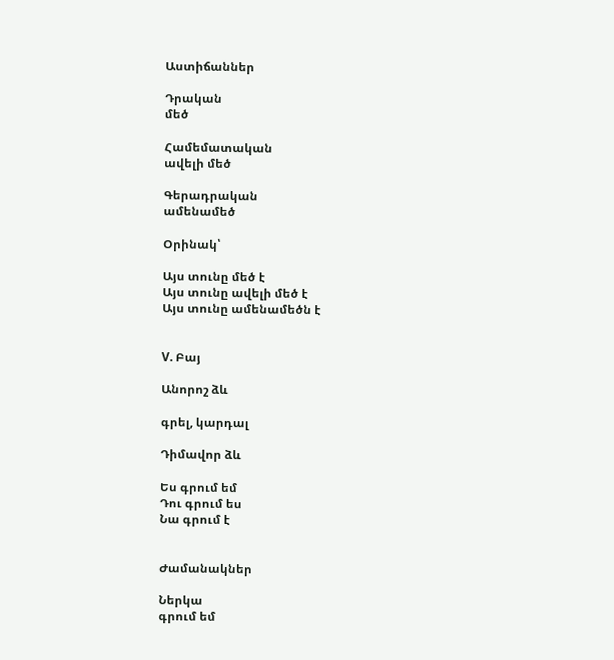Աստիճաններ

Դրական
մեծ

Համեմատական
ավելի մեծ

Գերադրական
ամենամեծ

Օրինակ՝

Այս տունը մեծ է
Այս տունը ավելի մեծ է
Այս տունը ամենամեծն է


V. Բայ

Անորոշ ձև

գրել, կարդալ

Դիմավոր ձև

Ես գրում եմ
Դու գրում ես
Նա գրում է


Ժամանակներ

Ներկա
գրում եմ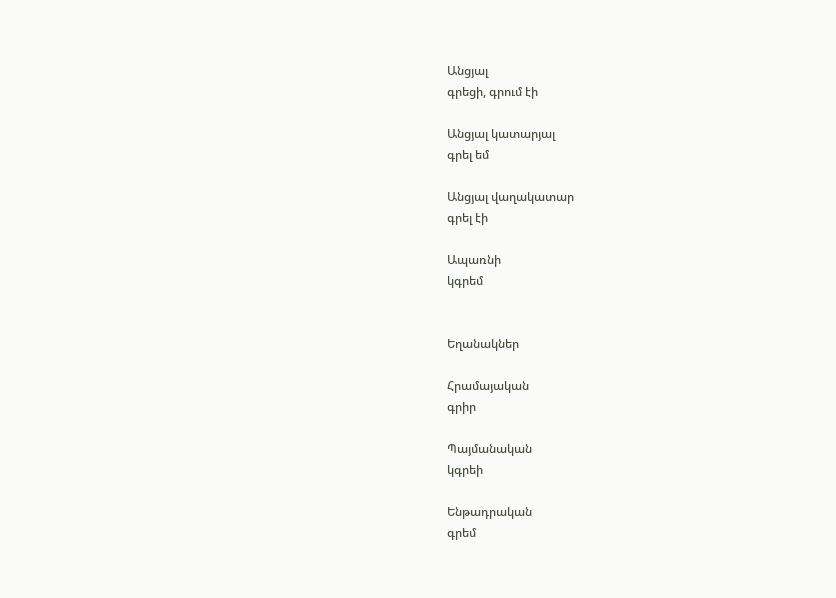Անցյալ
գրեցի, գրում էի

Անցյալ կատարյալ
գրել եմ

Անցյալ վաղակատար
գրել էի

Ապառնի
կգրեմ


Եղանակներ

Հրամայական
գրիր

Պայմանական
կգրեի

Ենթադրական
գրեմ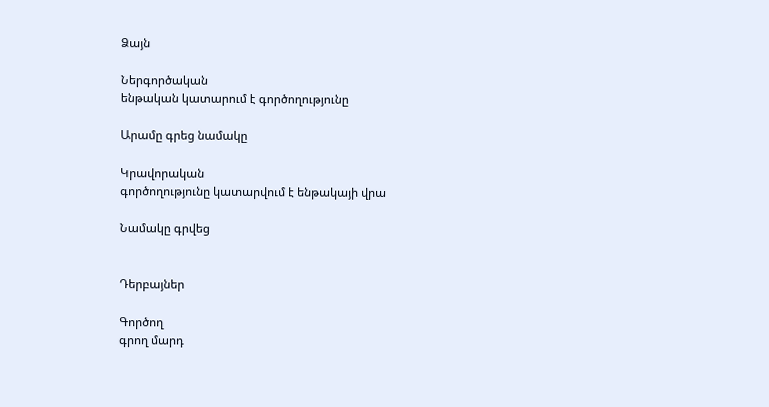Ձայն

Ներգործական
ենթական կատարում է գործողությունը

Արամը գրեց նամակը

Կրավորական
գործողությունը կատարվում է ենթակայի վրա

Նամակը գրվեց


Դերբայներ

Գործող
գրող մարդ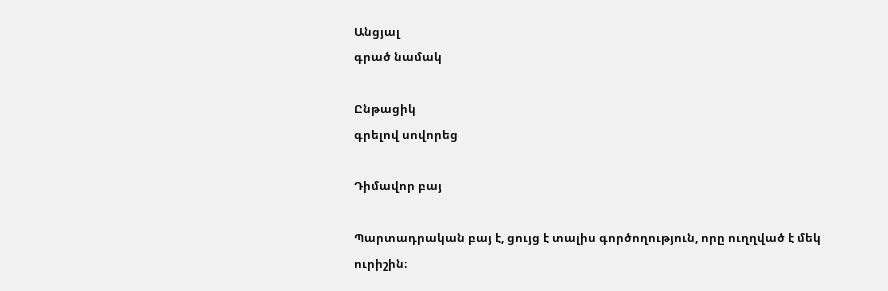Անցյալ
գրած նամակ

Ընթացիկ
գրելով սովորեց

Դիմավոր բայ

Պարտադրական բայ է, ցույց է տալիս գործողություն, որը ուղղված է մեկ ուրիշին։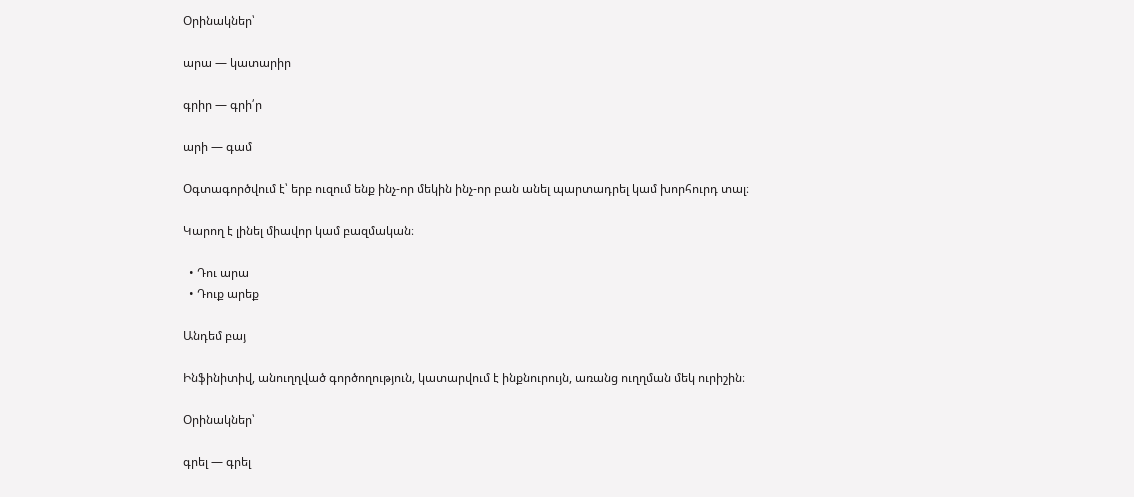Օրինակներ՝

արա — կատարիր

գրիր — գրի՛ր

արի — գամ

Օգտագործվում է՝ երբ ուզում ենք ինչ-որ մեկին ինչ-որ բան անել պարտադրել կամ խորհուրդ տալ։

Կարող է լինել միավոր կամ բազմական։

  • Դու արա
  • Դուք արեք

Անդեմ բայ

Ինֆինիտիվ, անուղղված գործողություն, կատարվում է ինքնուրույն, առանց ուղղման մեկ ուրիշին։

Օրինակներ՝

գրել — գրել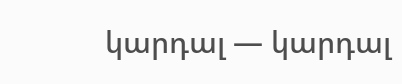կարդալ — կարդալ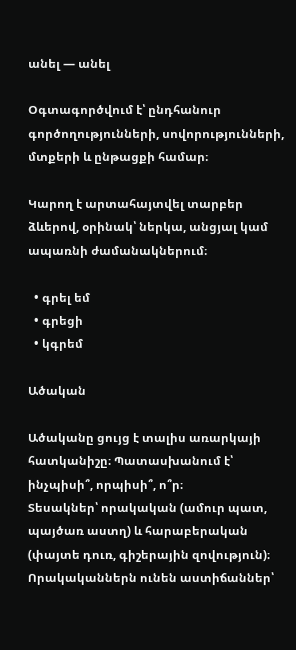անել — անել

Օգտագործվում է՝ ընդհանուր գործողությունների, սովորությունների, մտքերի և ընթացքի համար։

Կարող է արտահայտվել տարբեր ձևերով, օրինակ՝ ներկա, անցյալ կամ ապառնի ժամանակներում։

  • գրել եմ
  • գրեցի
  • կգրեմ

Ածական

Ածականը ցույց է տալիս առարկայի հատկանիշը։ Պատասխանում է՝ ինչպիսի՞, որպիսի՞, ո՞ր։
Տեսակներ՝ որակական (ամուր պատ, պայծառ աստղ) և հարաբերական (փայտե դուռ, գիշերային զովություն)։
Որակականներն ունեն աստիճաններ՝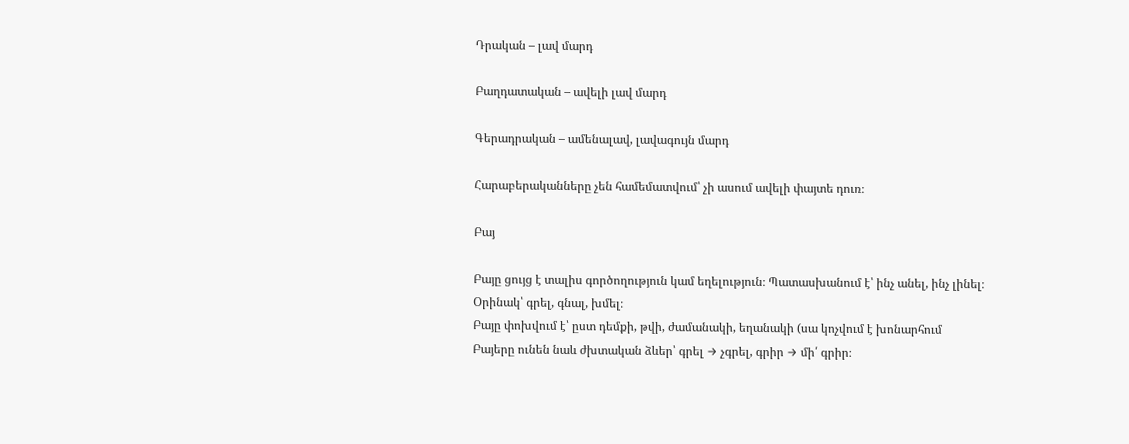Դրական – լավ մարդ

Բաղդատական – ավելի լավ մարդ

Գերադրական – ամենալավ, լավագույն մարդ

Հարաբերականները չեն համեմատվում՝ չի ասում ավելի փայտե դուռ։

Բայ

Բայը ցույց է տալիս գործողություն կամ եղելություն։ Պատասխանում է՝ ինչ անել, ինչ լինել։
Օրինակ՝ գրել, գնալ, խմել։
Բայը փոխվում է՝ ըստ դեմքի, թվի, ժամանակի, եղանակի (սա կոչվում է խոնարհում
Բայերը ունեն նաև ժխտական ձևեր՝ գրել → չգրել, գրիր → մի՛ գրիր։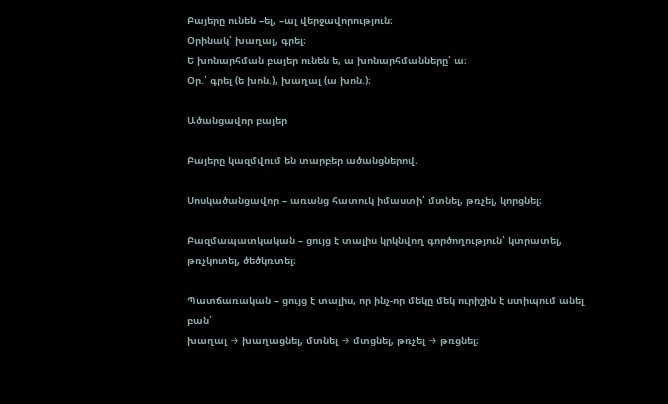Բայերը ունեն –ել, –ալ վերջավորություն։
Օրինակ՝ խաղալ, գրել։
Ե խոնարհման բայեր ունեն ե, ա խոնարհմանները՝ ա։
Օր.՝ գրել (ե խոն.), խաղալ (ա խոն.)։

Ածանցավոր բայեր

Բայերը կազմվում են տարբեր ածանցներով.

Սոսկածանցավոր – առանց հատուկ իմաստի՝ մտնել, թռչել, կորցնել։

Բազմապատկական – ցույց է տալիս կրկնվող գործողություն՝ կտրատել, թռչկոտել, ծեծկռտել։

Պատճառական – ցույց է տալիս, որ ինչ-որ մեկը մեկ ուրիշին է ստիպում անել բան՝
խաղալ → խաղացնել, մտնել → մտցնել, թռչել → թռցնել։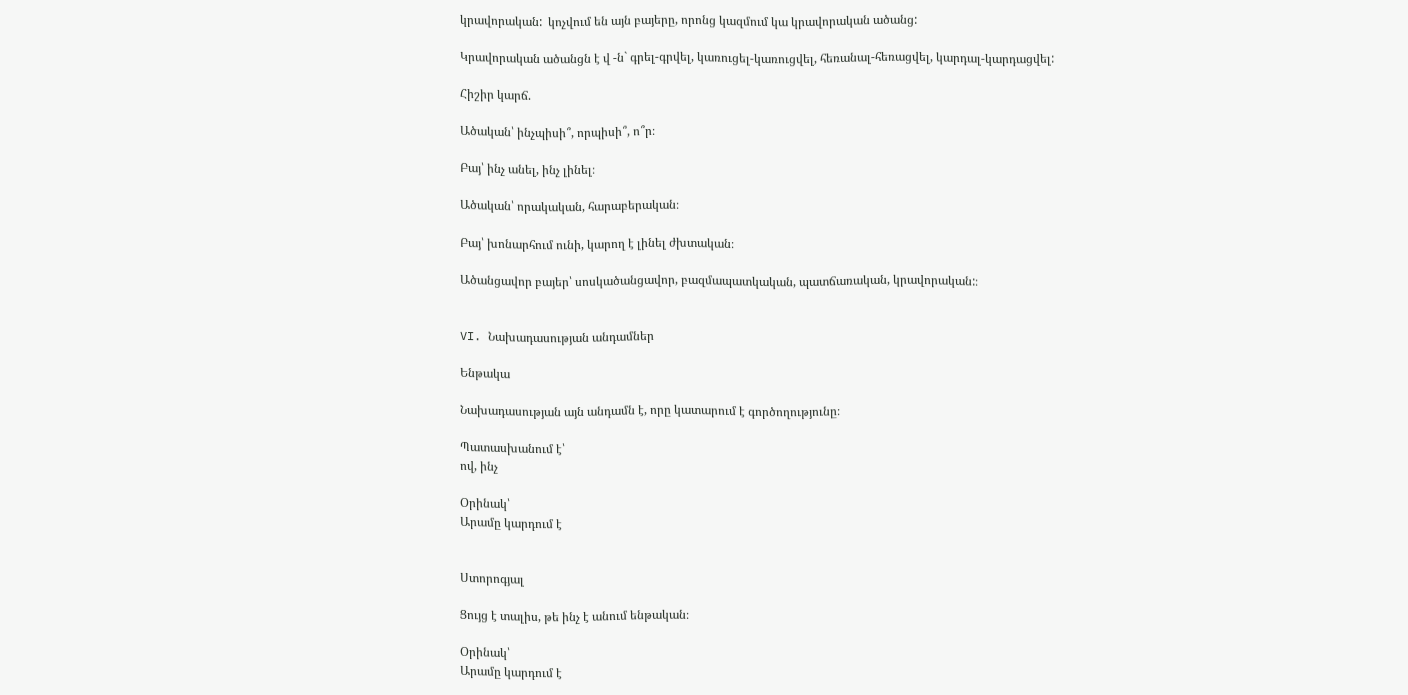կրավորական:  կոչվում են այն բայերը, որոնց կազմում կա կրավորական ածանց:

Կրավորական ածանցն է վ -ն` գրել-գրվել, կառուցել-կառուցվել, հեռանալ-հեռացվել, կարդալ-կարդացվել:

Հիշիր կարճ.

Ածական՝ ինչպիսի՞, որպիսի՞, ո՞ր։

Բայ՝ ինչ անել, ինչ լինել։

Ածական՝ որակական, հարաբերական։

Բայ՝ խոնարհում ունի, կարող է լինել ժխտական։

Ածանցավոր բայեր՝ սոսկածանցավոր, բազմապատկական, պատճառական, կրավորական:։


VI. Նախադասության անդամներ

Ենթակա

Նախադասության այն անդամն է, որը կատարում է գործողությունը։

Պատասխանում է՝
ով, ինչ

Օրինակ՝
Արամը կարդում է


Ստորոգյալ

Ցույց է տալիս, թե ինչ է անում ենթական։

Օրինակ՝
Արամը կարդում է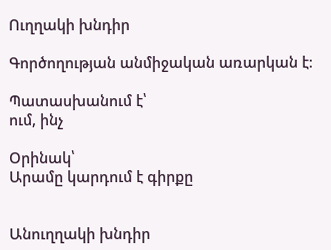Ուղղակի խնդիր

Գործողության անմիջական առարկան է։

Պատասխանում է՝
ում, ինչ

Օրինակ՝
Արամը կարդում է գիրքը


Անուղղակի խնդիր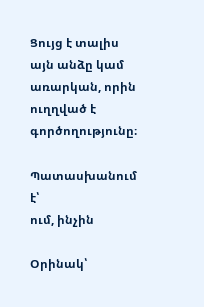Ցույց է տալիս այն անձը կամ առարկան, որին ուղղված է գործողությունը։

Պատասխանում է՝
ում, ինչին

Օրինակ՝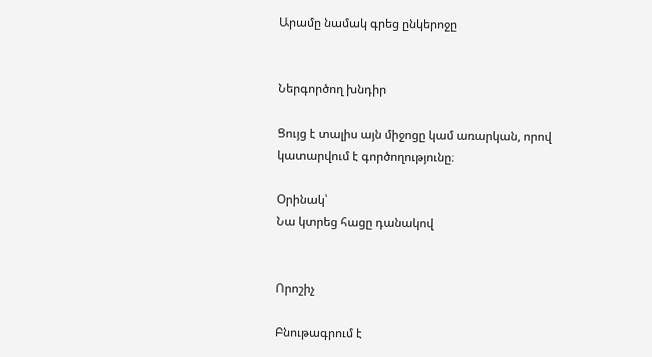Արամը նամակ գրեց ընկերոջը


Ներգործող խնդիր

Ցույց է տալիս այն միջոցը կամ առարկան, որով կատարվում է գործողությունը։

Օրինակ՝
Նա կտրեց հացը դանակով


Որոշիչ

Բնութագրում է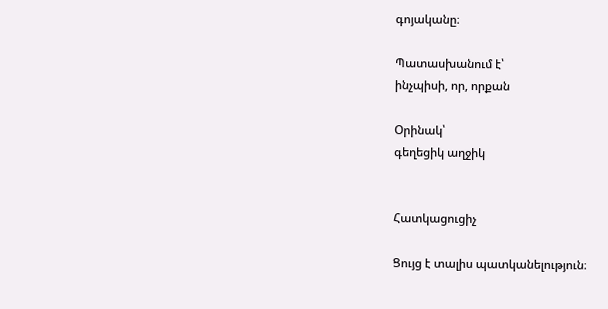գոյականը։

Պատասխանում է՝
ինչպիսի, որ, որքան

Օրինակ՝
գեղեցիկ աղջիկ


Հատկացուցիչ

Ցույց է տալիս պատկանելություն։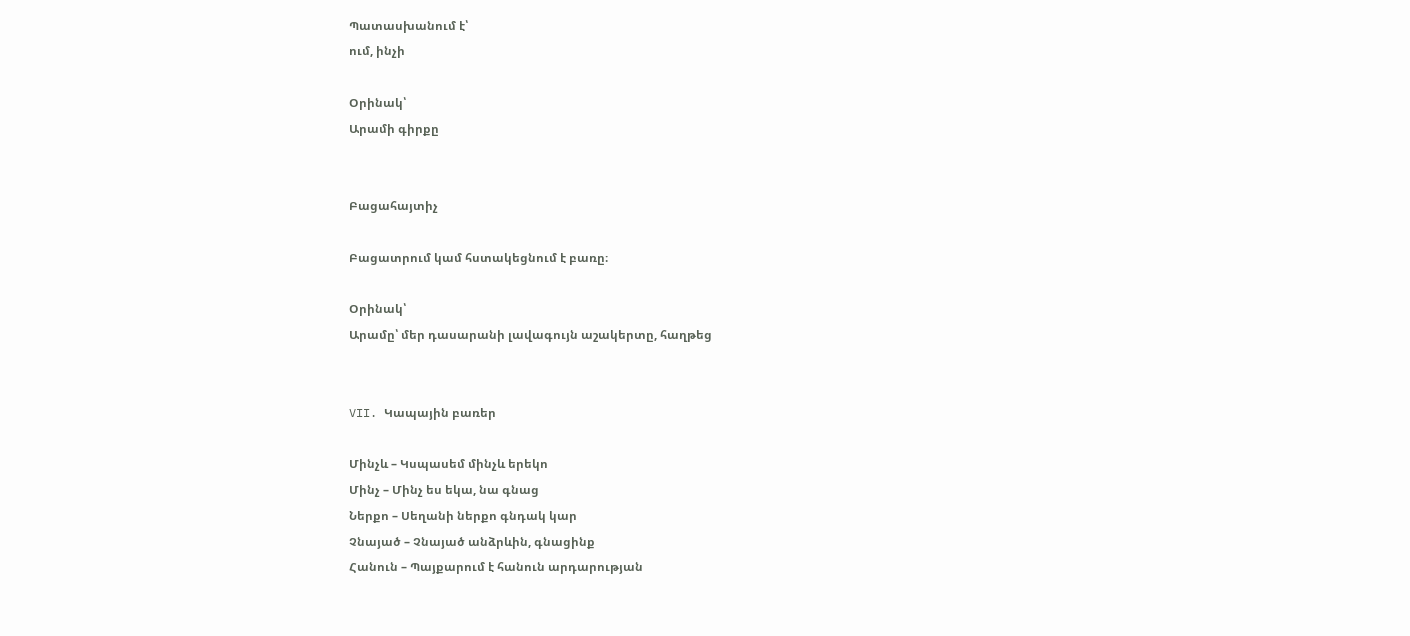Պատասխանում է՝
ում, ինչի

Օրինակ՝
Արամի գիրքը


Բացահայտիչ

Բացատրում կամ հստակեցնում է բառը։

Օրինակ՝
Արամը՝ մեր դասարանի լավագույն աշակերտը, հաղթեց


VII. Կապային բառեր

Մինչև – Կսպասեմ մինչև երեկո
Մինչ – Մինչ ես եկա, նա գնաց
Ներքո – Սեղանի ներքո գնդակ կար
Չնայած – Չնայած անձրևին, գնացինք
Հանուն – Պայքարում է հանուն արդարության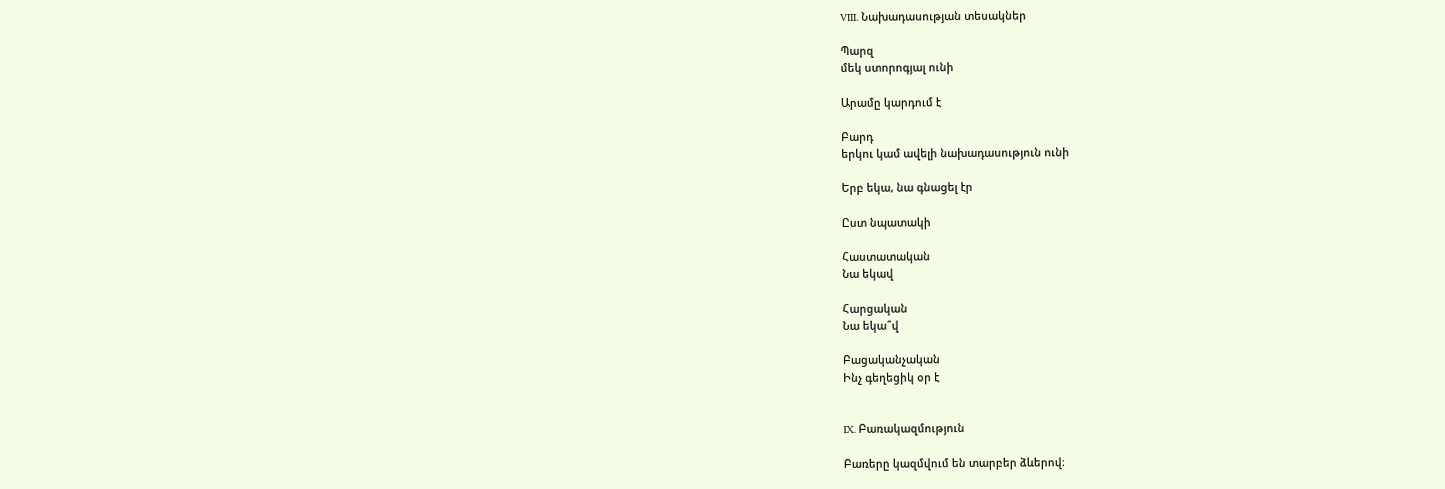VIII. Նախադասության տեսակներ

Պարզ
մեկ ստորոգյալ ունի

Արամը կարդում է

Բարդ
երկու կամ ավելի նախադասություն ունի

Երբ եկա, նա գնացել էր

Ըստ նպատակի

Հաստատական
Նա եկավ

Հարցական
Նա եկա՞վ

Բացականչական
Ինչ գեղեցիկ օր է


IX. Բառակազմություն

Բառերը կազմվում են տարբեր ձևերով։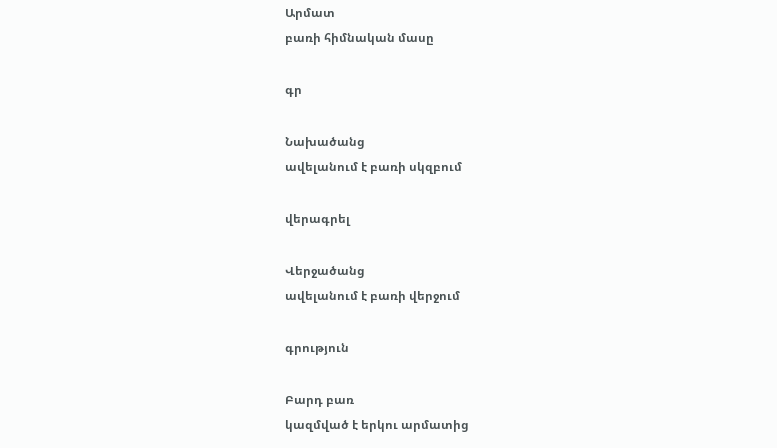Արմատ
բառի հիմնական մասը

գր

Նախածանց
ավելանում է բառի սկզբում

վերագրել

Վերջածանց
ավելանում է բառի վերջում

գրություն

Բարդ բառ
կազմված է երկու արմատից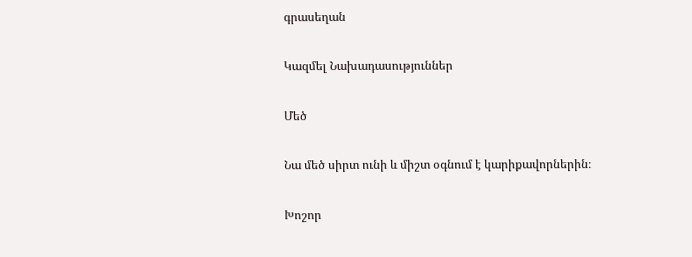գրասեղան

Կազմել Նախադասություններ

Մեծ

Նա մեծ սիրտ ունի և միշտ օգնում է կարիքավորներին։

Խոշոր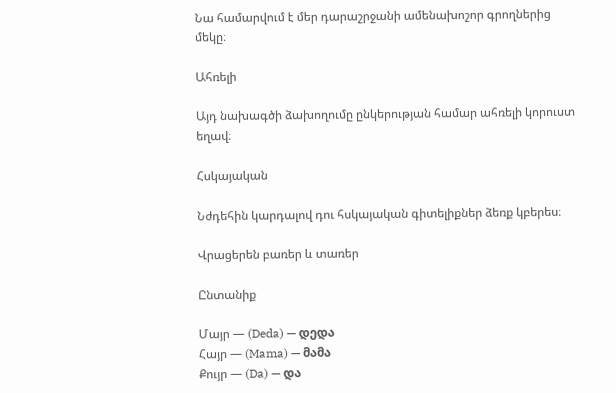Նա համարվում է մեր դարաշրջանի ամենախոշոր գրողներից մեկը։

Ահռելի

Այդ նախագծի ձախողումը ընկերության համար ահռելի կորուստ եղավ։

Հսկայական

Նժդեհին կարդալով դու հսկայական գիտելիքներ ձեռք կբերես։

Վրացերեն բառեր և տառեր

Ընտանիք

Մայր — (Deda) — დედა
Հայր — (Mama) — მამა
Քույր — (Da) — და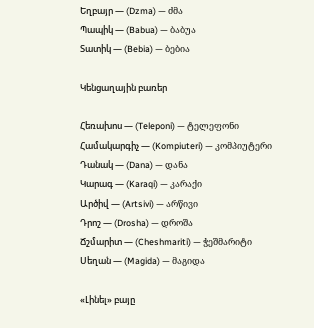Եղբայր — (Dzma) — ძმა
Պապիկ — (Babua) — ბაბუა
Տատիկ — (Bebia) — ბებია

Կենցաղային բառեր

Հեռախոս — (Teleponi) — ტელეფონი
Համակարգիչ — (Kompiuteri) — კომპიუტერი
Դանակ — (Dana) — დანა
Կարագ — (Karaqi) — კარაქი
Արծիվ — (Artsivi) — არწივი
Դրոշ — (Drosha) — დროშა
Ճշմարիտ — (Cheshmariti) — ჭეშმარიტი
Սեղան — (Magida) — მაგიდა

«Լինել» բայը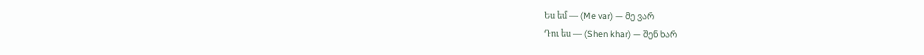Ես եմ — (Me var) — მე ვარ
Դու ես — (Shen khar) — შენ ხარ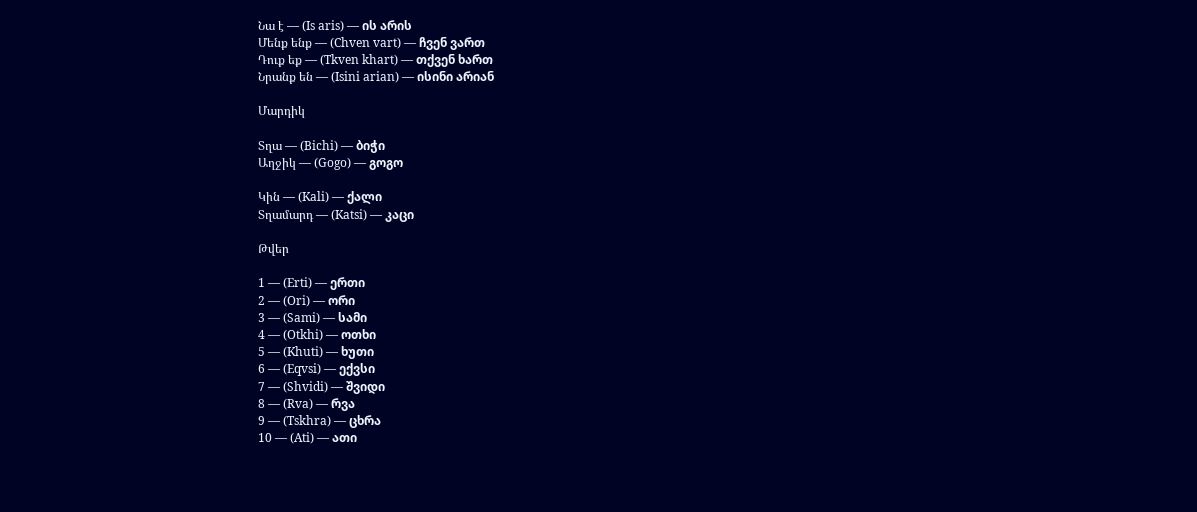Նա է — (Is aris) — ის არის
Մենք ենք — (Chven vart) — ჩვენ ვართ
Դուք եք — (Tkven khart) — თქვენ ხართ
Նրանք են — (Isini arian) — ისინი არიან

Մարդիկ

Տղա — (Bichi) — ბიჭი
Աղջիկ — (Gogo) — გოგო

Կին — (Kali) — ქალი
Տղամարդ — (Katsi) — კაცი

Թվեր

1 — (Erti) — ერთი
2 — (Ori) — ორი
3 — (Sami) — სამი
4 — (Otkhi) — ოთხი
5 — (Khuti) — ხუთი
6 — (Eqvsi) — ექვსი
7 — (Shvidi) — შვიდი
8 — (Rva) — რვა
9 — (Tskhra) — ცხრა
10 — (Ati) — ათი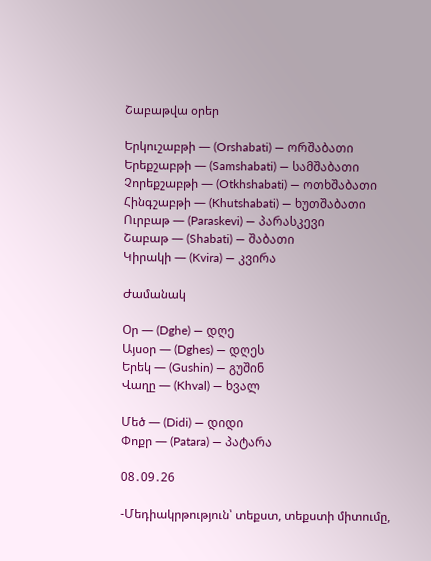Շաբաթվա օրեր

Երկուշաբթի — (Orshabati) — ორშაბათი
Երեքշաբթի — (Samshabati) — სამშაბათი
Չորեքշաբթի — (Otkhshabati) — ოთხშაბათი
Հինգշաբթի — (Khutshabati) — ხუთშაბათი
Ուրբաթ — (Paraskevi) — პარასკევი
Շաբաթ — (Shabati) — შაბათი
Կիրակի — (Kvira) — კვირა

Ժամանակ

Օր — (Dghe) — დღე
Այսօր — (Dghes) — დღეს
Երեկ — (Gushin) — გუშინ
Վաղը — (Khval) — ხვალ

Մեծ — (Didi) — დიდი
Փոքր — (Patara) — პატარა

08․09․26

-Մեդիակրթություն՝ տեքստ, տեքստի միտումը,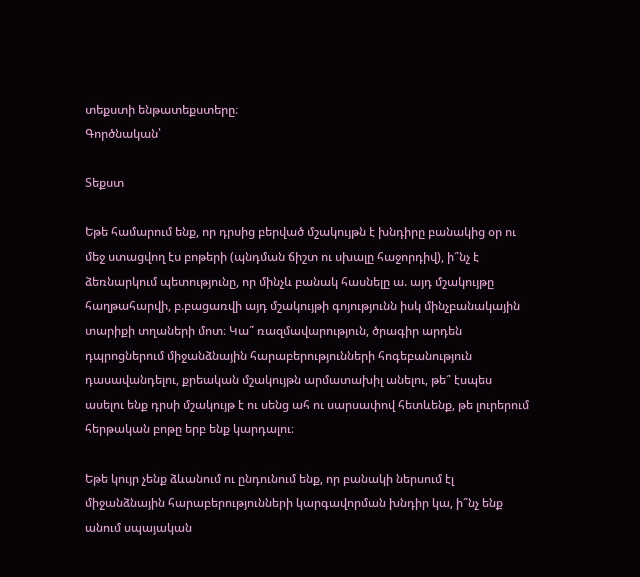տեքստի ենթատեքստերը։
Գործնական՝

Տեքստ

Եթե համարում ենք, որ դրսից բերված մշակույթն է խնդիրը բանակից օր ու մեջ ստացվող էս բոթերի (պնդման ճիշտ ու սխալը հաջորդիվ), ի՞նչ է ձեռնարկում պետությունը, որ մինչև բանակ հասնելը ա. այդ մշակույթը հաղթահարվի, բ.բացառվի այդ մշակույթի գոյությունն իսկ մինչբանակային տարիքի տղաների մոտ։ Կա՞ ռազմավարություն, ծրագիր արդեն դպրոցներում միջանձնային հարաբերությունների հոգեբանություն դասավանդելու, քրեական մշակույթն արմատախիլ անելու, թե՞ էսպես ասելու ենք դրսի մշակույթ է ու սենց ահ ու սարսափով հետևենք, թե լուրերում հերթական բոթը երբ ենք կարդալու։

Եթե կույր չենք ձևանում ու ընդունում ենք, որ բանակի ներսում էլ միջանձնային հարաբերությունների կարգավորման խնդիր կա, ի՞նչ ենք անում սպայական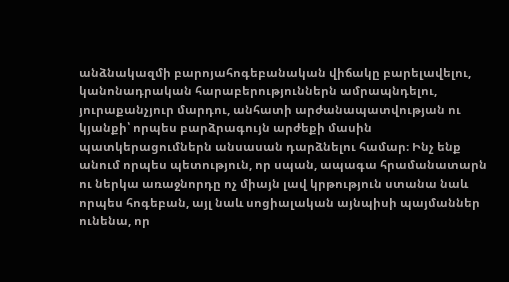անձնակազմի բարոյահոգեբանական վիճակը բարելավելու, կանոնադրական հարաբերություններն ամրապնդելու, յուրաքանչյուր մարդու, անհատի արժանապատվության ու կյանքի՝ որպես բարձրագույն արժեքի մասին պատկերացումներն անսասան դարձնելու համար։ Ինչ ենք անում որպես պետություն, որ սպան, ապագա հրամանատարն ու ներկա առաջնորդը ոչ միայն լավ կրթություն ստանա նաև որպես հոգեբան, այլ նաև սոցիալական այնպիսի պայմաններ ունենա, որ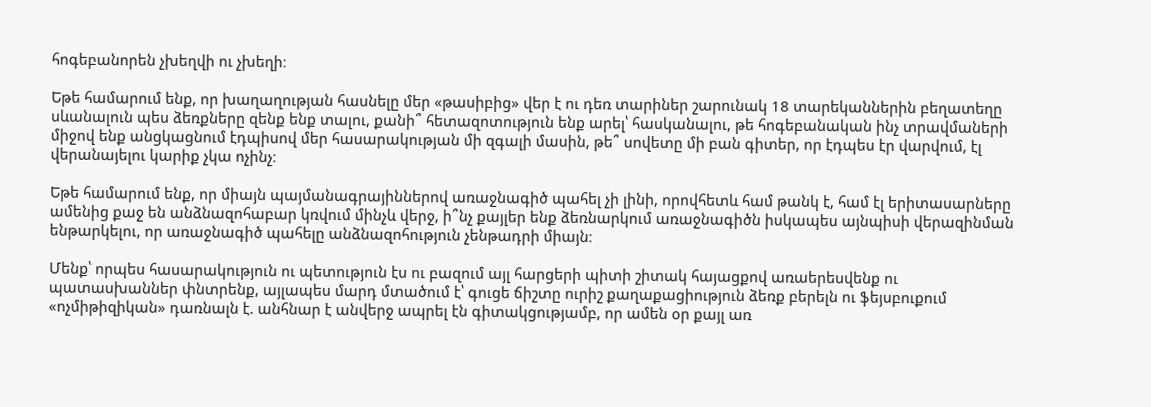հոգեբանորեն չխեղվի ու չխեղի։

Եթե համարում ենք, որ խաղաղության հասնելը մեր «թասիբից» վեր է ու դեռ տարիներ շարունակ 18 տարեկաններին բեղատեղը սևանալուն պես ձեռքները զենք ենք տալու, քանի՞ հետազոտություն ենք արել՝ հասկանալու, թե հոգեբանական ինչ տրավմաների միջով ենք անցկացնում էդպիսով մեր հասարակության մի զգալի մասին, թե՞ սովետը մի բան գիտեր, որ էդպես էր վարվում, էլ վերանայելու կարիք չկա ոչինչ։

Եթե համարում ենք, որ միայն պայմանագրայիններով առաջնագիծ պահել չի լինի, որովհետև համ թանկ է, համ էլ երիտասարները ամենից քաջ են անձնազոհաբար կռվում մինչև վերջ, ի՞նչ քայլեր ենք ձեռնարկում առաջնագիծն իսկապես այնպիսի վերազինման ենթարկելու, որ առաջնագիծ պահելը անձնազոհություն չենթադրի միայն։

Մենք՝ որպես հասարակություն ու պետություն էս ու բազում այլ հարցերի պիտի շիտակ հայացքով առաերեսվենք ու պատասխաններ փնտրենք, այլապես մարդ մտածում է՝ գուցե ճիշտը ուրիշ քաղաքացիություն ձեռք բերելն ու ֆեյսբուքում «ոչմիթիզիկան» դառնալն է. անհնար է անվերջ ապրել էն գիտակցությամբ, որ ամեն օր քայլ առ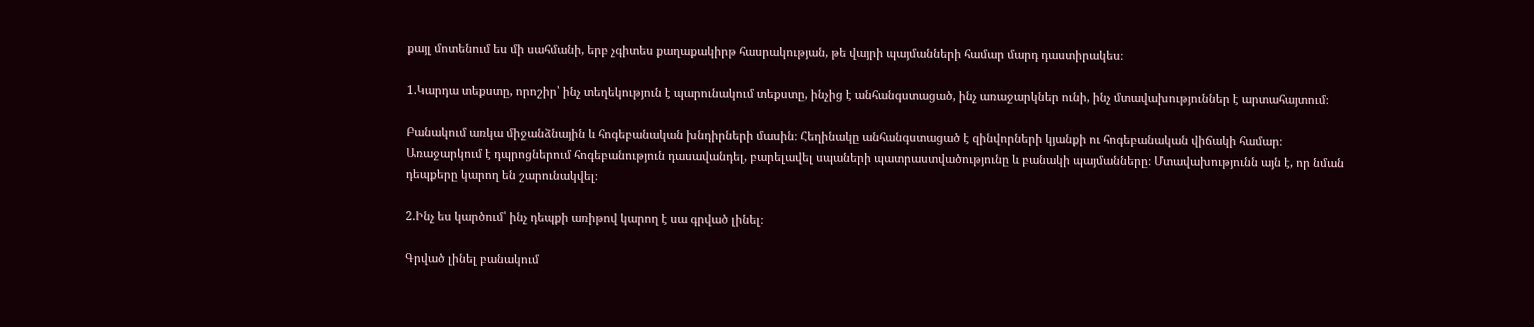քայլ մոտենում ես մի սահմանի, երբ չգիտես քաղաքակիրթ հասրակության, թե վայրի պայմանների համար մարդ դաստիրակես։

1.Կարդա տեքստը, որոշիր՝ ինչ տեղեկություն է պարունակում տեքստը, ինչից է անհանգստացած, ինչ առաջարկներ ունի, ինչ մտավախություններ է արտահայտում։

Բանակում առկա միջանձնային և հոգեբանական խնդիրների մասին։ Հեղինակը անհանգստացած է զինվորների կյանքի ու հոգեբանական վիճակի համար։ Առաջարկում է դպրոցներում հոգեբանություն դասավանդել, բարելավել սպաների պատրաստվածությունը և բանակի պայմանները։ Մտավախությունն այն է, որ նման դեպքերը կարող են շարունակվել։

2.Ինչ ես կարծում՝ ինչ դեպքի առիթով կարող է սա գրված լինել։

Գրված լինել բանակում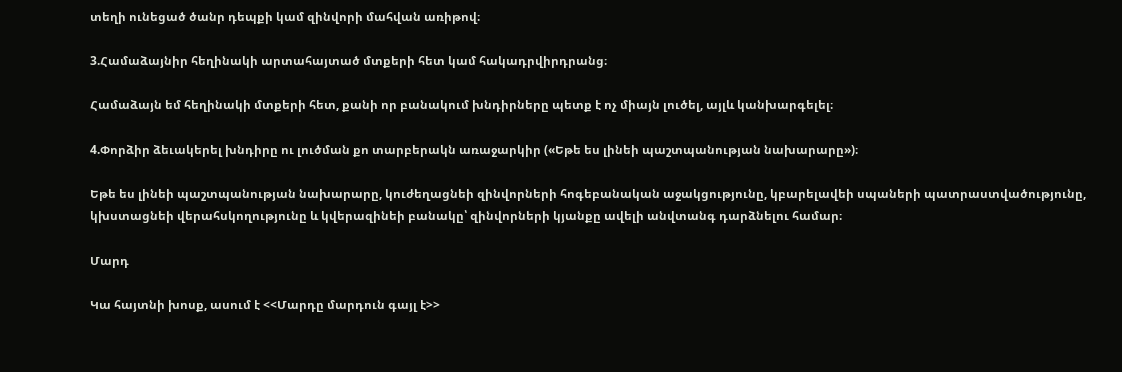տեղի ունեցած ծանր դեպքի կամ զինվորի մահվան առիթով։

3.Համաձայնիր հեղինակի արտահայտած մտքերի հետ կամ հակադրվիրդրանց։

Համաձայն եմ հեղինակի մտքերի հետ, քանի որ բանակում խնդիրները պետք է ոչ միայն լուծել, այլև կանխարգելել։

4.Փորձիր ձեւակերել խնդիրը ու լուծման քո տարբերակն առաջարկիր («Եթե ես լինեի պաշտպանության նախարարը»)։

Եթե ես լինեի պաշտպանության նախարարը, կուժեղացնեի զինվորների հոգեբանական աջակցությունը, կբարելավեի սպաների պատրաստվածությունը, կխստացնեի վերահսկողությունը և կվերազինեի բանակը՝ զինվորների կյանքը ավելի անվտանգ դարձնելու համար։

Մարդ

Կա հայտնի խոսք, ասում է <<Մարդը մարդուն գայլ է>>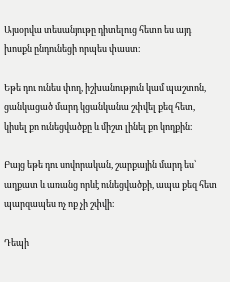Այսօրվա տեսանյութը դիտելուց հետո ես այդ խոսքն ընդունեցի որպես փաստ։

Եթե դու ունես փող, իշխանություն կամ պաշտոն, ցանկացած մարդ կցանկանա շփվել քեզ հետ, կիսել քո ունեցվածքը և միշտ լինել քո կողքին։

Բայց եթե դու սովորական, շարքային մարդ ես՝ աղքատ և առանց որևէ ունեցվածքի, ապա քեզ հետ պարզապես ոչ ոք չի շփվի։

Դեպի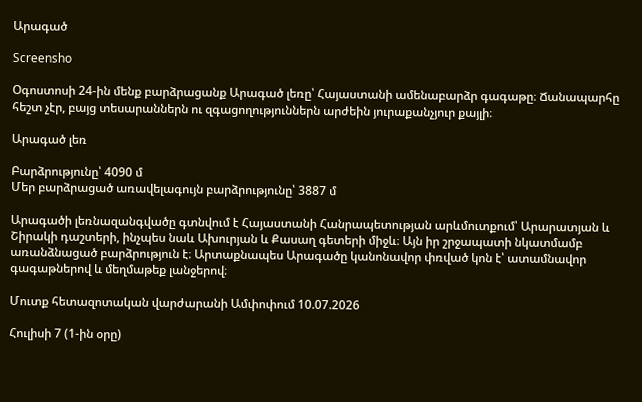Արագած

Screensho

Օգոստոսի 24-ին մենք բարձրացանք Արագած լեռը՝ Հայաստանի ամենաբարձր գագաթը։ Ճանապարհը հեշտ չէր, բայց տեսարաններն ու զգացողություններն արժեին յուրաքանչյուր քայլի։

Արագած լեռ

Բարձրությունը՝ 4090 մ
Մեր բարձրացած առավելագույն բարձրությունը՝ 3887 մ

Արագածի լեռնազանգվածը գտնվում է Հայաստանի Հանրապետության արևմուտքում՝ Արարատյան և Շիրակի դաշտերի, ինչպես նաև Ախուրյան և Քասաղ գետերի միջև։ Այն իր շրջապատի նկատմամբ առանձնացած բարձրություն է։ Արտաքնապես Արագածը կանոնավոր փռված կոն է՝ ատամնավոր գագաթներով և մեղմաթեք լանջերով։

Մուտք հետազոտական վարժարանի Ամփոփում 10.07.2026

Հուլիսի 7 (1-ին օրը)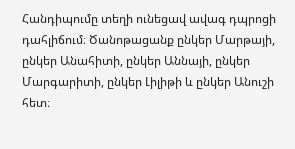Հանդիպումը տեղի ունեցավ ավագ դպրոցի դահլիճում։ Ծանոթացանք ընկեր Մարթայի, ընկեր Անահիտի, ընկեր Աննայի, ընկեր Մարգարիտի, ընկեր Լիլիթի և ընկեր Անուշի հետ։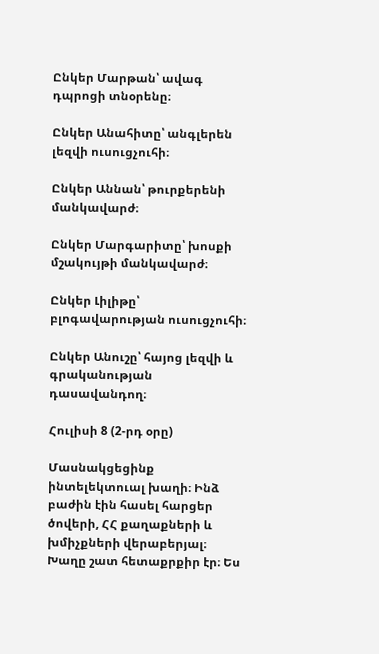Ընկեր Մարթան՝ ավագ դպրոցի տնօրենը։

Ընկեր Անահիտը՝ անգլերեն լեզվի ուսուցչուհի։

Ընկեր Աննան՝ թուրքերենի մանկավարժ։

Ընկեր Մարգարիտը՝ խոսքի մշակույթի մանկավարժ։

Ընկեր Լիլիթը՝ բլոգավարության ուսուցչուհի։

Ընկեր Անուշը՝ հայոց լեզվի և գրականության դասավանդող։

Հուլիսի 8 (2-րդ օրը)

Մասնակցեցինք ինտելեկտուալ խաղի։ Ինձ բաժին էին հասել հարցեր ծովերի, ՀՀ քաղաքների և խմիչքների վերաբերյալ։ Խաղը շատ հետաքրքիր էր։ Ես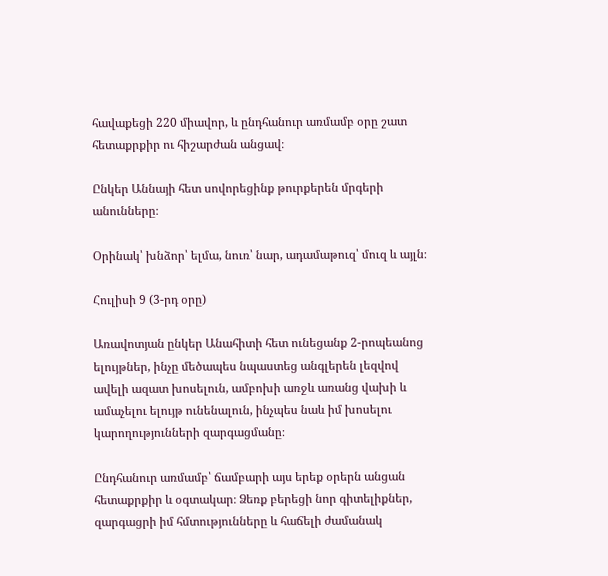հավաքեցի 220 միավոր, և ընդհանուր առմամբ օրը շատ հետաքրքիր ու հիշարժան անցավ։

Ընկեր Աննայի հետ սովորեցինք թուրքերեն մրգերի անունները։

Օրինակ՝ խնձոր՝ ելմա, նուռ՝ նար, ադամաթուզ՝ մուզ և այլն։

Հուլիսի 9 (3-րդ օրը)

Առավոտյան ընկեր Անահիտի հետ ունեցանք 2-րոպեանոց ելույթներ, ինչը մեծապես նպաստեց անգլերեն լեզվով ավելի ազատ խոսելուն, ամբոխի առջև առանց վախի և ամաչելու ելույթ ունենալուն, ինչպես նաև իմ խոսելու կարողությունների զարգացմանը։

Ընդհանուր առմամբ՝ ճամբարի այս երեք օրերն անցան հետաքրքիր և օգտակար։ Ձեռք բերեցի նոր գիտելիքներ, զարգացրի իմ հմտությունները և հաճելի ժամանակ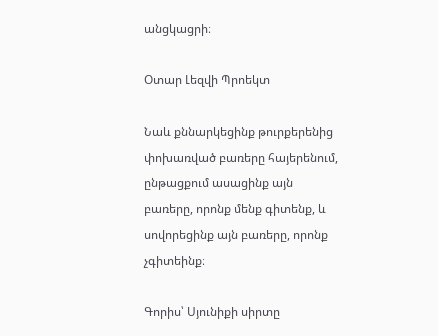անցկացրի։

Օտար Լեզվի Պրոեկտ

Նաև քննարկեցինք թուրքերենից փոխառված բառերը հայերենում, ընթացքում ասացինք այն բառերը, որոնք մենք գիտենք, և սովորեցինք այն բառերը, որոնք չգիտեինք։

Գորիս՝ Սյունիքի սիրտը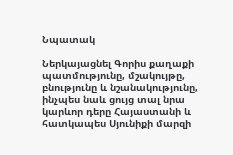Նպատակ

Ներկայացնել Գորիս քաղաքի պատմությունը, մշակույթը, բնությունը և նշանակությունը, ինչպես նաև ցույց տալ նրա կարևոր դերը Հայաստանի և հատկապես Սյունիքի մարզի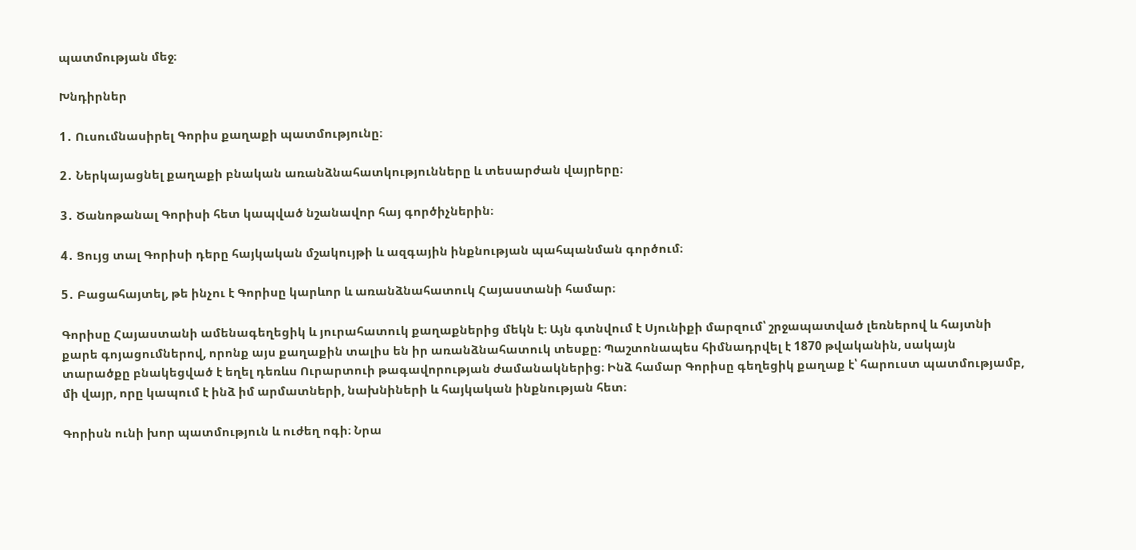պատմության մեջ։

Խնդիրներ

1․ Ուսումնասիրել Գորիս քաղաքի պատմությունը։

2․ Ներկայացնել քաղաքի բնական առանձնահատկությունները և տեսարժան վայրերը։

3․ Ծանոթանալ Գորիսի հետ կապված նշանավոր հայ գործիչներին։

4․ Ցույց տալ Գորիսի դերը հայկական մշակույթի և ազգային ինքնության պահպանման գործում։

5․ Բացահայտել, թե ինչու է Գորիսը կարևոր և առանձնահատուկ Հայաստանի համար։

Գորիսը Հայաստանի ամենագեղեցիկ և յուրահատուկ քաղաքներից մեկն է։ Այն գտնվում է Սյունիքի մարզում՝ շրջապատված լեռներով և հայտնի քարե գոյացումներով, որոնք այս քաղաքին տալիս են իր առանձնահատուկ տեսքը։ Պաշտոնապես հիմնադրվել է 1870 թվականին, սակայն տարածքը բնակեցված է եղել դեռևս Ուրարտուի թագավորության ժամանակներից։ Ինձ համար Գորիսը գեղեցիկ քաղաք է՝ հարուստ պատմությամբ, մի վայր, որը կապում է ինձ իմ արմատների, նախնիների և հայկական ինքնության հետ։

Գորիսն ունի խոր պատմություն և ուժեղ ոգի։ Նրա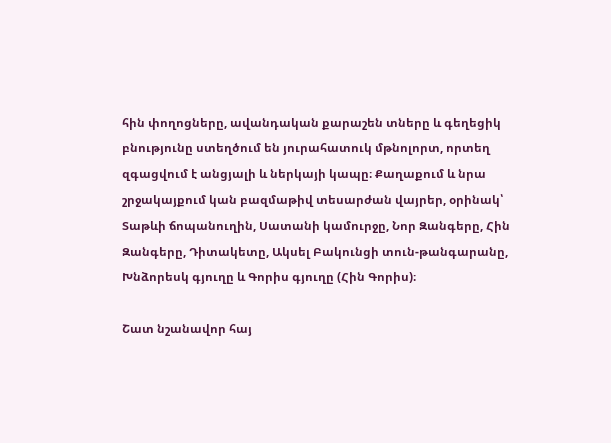հին փողոցները, ավանդական քարաշեն տները և գեղեցիկ բնությունը ստեղծում են յուրահատուկ մթնոլորտ, որտեղ զգացվում է անցյալի և ներկայի կապը։ Քաղաքում և նրա շրջակայքում կան բազմաթիվ տեսարժան վայրեր, օրինակ՝ Տաթևի ճոպանուղին, Սատանի կամուրջը, Նոր Զանգերը, Հին Զանգերը, Դիտակետը, Ակսել Բակունցի տուն-թանգարանը, Խնձորեսկ գյուղը և Գորիս գյուղը (Հին Գորիս)։

Շատ նշանավոր հայ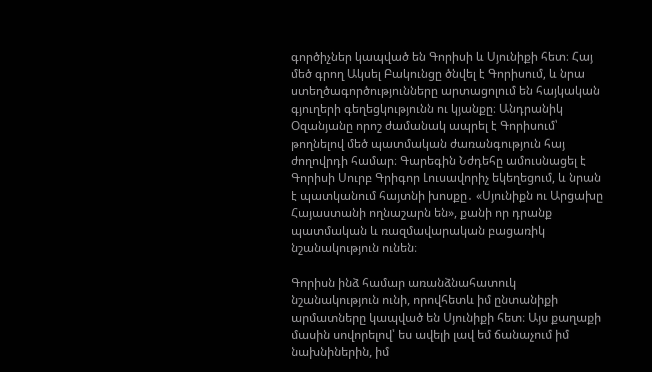գործիչներ կապված են Գորիսի և Սյունիքի հետ։ Հայ մեծ գրող Ակսել Բակունցը ծնվել է Գորիսում, և նրա ստեղծագործությունները արտացոլում են հայկական գյուղերի գեղեցկությունն ու կյանքը։ Անդրանիկ Օզանյանը որոշ ժամանակ ապրել է Գորիսում՝ թողնելով մեծ պատմական ժառանգություն հայ ժողովրդի համար։ Գարեգին Նժդեհը ամուսնացել է Գորիսի Սուրբ Գրիգոր Լուսավորիչ եկեղեցում, և նրան է պատկանում հայտնի խոսքը․ «Սյունիքն ու Արցախը Հայաստանի ողնաշարն են», քանի որ դրանք պատմական և ռազմավարական բացառիկ նշանակություն ունեն։

Գորիսն ինձ համար առանձնահատուկ նշանակություն ունի, որովհետև իմ ընտանիքի արմատները կապված են Սյունիքի հետ։ Այս քաղաքի մասին սովորելով՝ ես ավելի լավ եմ ճանաչում իմ նախնիներին, իմ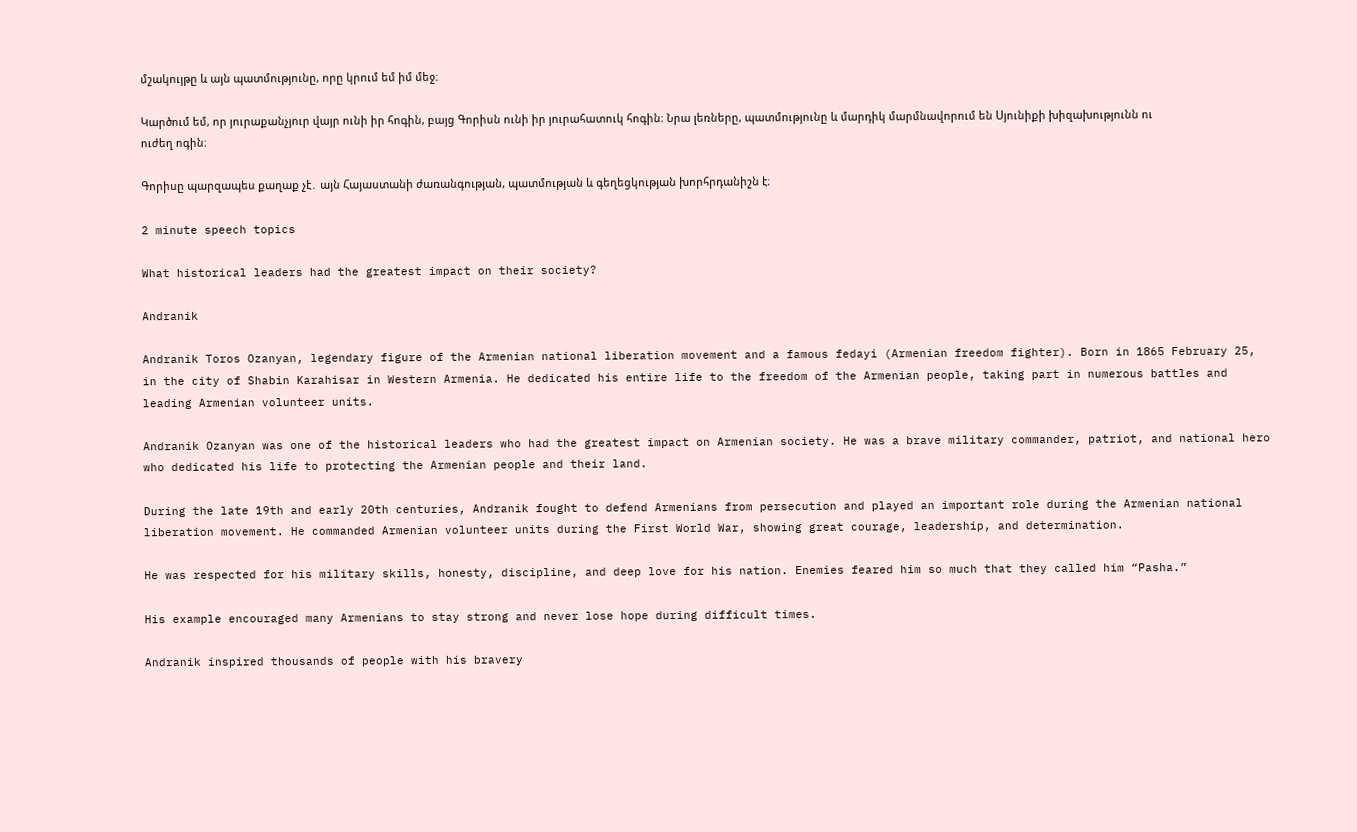մշակույթը և այն պատմությունը, որը կրում եմ իմ մեջ։

Կարծում եմ, որ յուրաքանչյուր վայր ունի իր հոգին, բայց Գորիսն ունի իր յուրահատուկ հոգին։ Նրա լեռները, պատմությունը և մարդիկ մարմնավորում են Սյունիքի խիզախությունն ու ուժեղ ոգին։

Գորիսը պարզապես քաղաք չէ․ այն Հայաստանի ժառանգության, պատմության և գեղեցկության խորհրդանիշն է։

2 minute speech topics

What historical leaders had the greatest impact on their society?

Andranik

Andranik Toros Ozanyan, legendary figure of the Armenian national liberation movement and a famous fedayi (Armenian freedom fighter). Born in 1865 February 25, in the city of Shabin Karahisar in Western Armenia. He dedicated his entire life to the freedom of the Armenian people, taking part in numerous battles and leading Armenian volunteer units.

Andranik Ozanyan was one of the historical leaders who had the greatest impact on Armenian society. He was a brave military commander, patriot, and national hero who dedicated his life to protecting the Armenian people and their land.

During the late 19th and early 20th centuries, Andranik fought to defend Armenians from persecution and played an important role during the Armenian national liberation movement. He commanded Armenian volunteer units during the First World War, showing great courage, leadership, and determination.

He was respected for his military skills, honesty, discipline, and deep love for his nation. Enemies feared him so much that they called him “Pasha.”

His example encouraged many Armenians to stay strong and never lose hope during difficult times.

Andranik inspired thousands of people with his bravery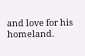and love for his homeland.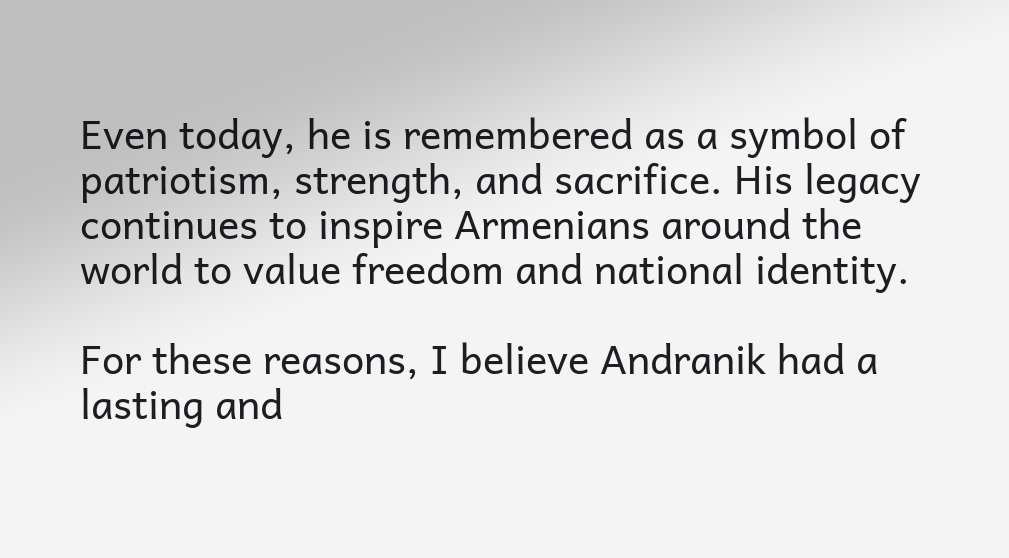Even today, he is remembered as a symbol of patriotism, strength, and sacrifice. His legacy continues to inspire Armenians around the world to value freedom and national identity.

For these reasons, I believe Andranik had a lasting and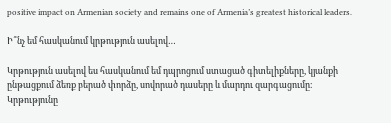positive impact on Armenian society and remains one of Armenia’s greatest historical leaders.

Ի՞նչ եմ հասկանում կրթություն ասելով…

Կրթություն ասելով ես հասկանում եմ դպրոցում ստացած գիտելիքները, կյանքի ընթացքում ձեռք բերած փորձը, սովորած դասերը և մարդու զարգացումը։ Կրթությունը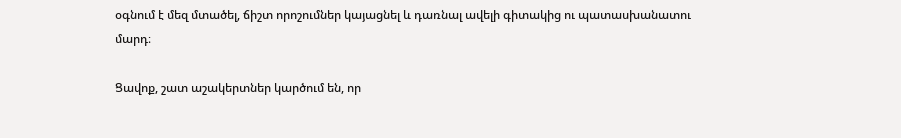օգնում է մեզ մտածել, ճիշտ որոշումներ կայացնել և դառնալ ավելի գիտակից ու պատասխանատու մարդ։

Ցավոք, շատ աշակերտներ կարծում են, որ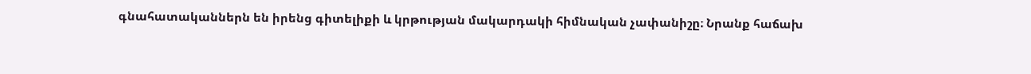գնահատականներն են իրենց գիտելիքի և կրթության մակարդակի հիմնական չափանիշը։ Նրանք հաճախ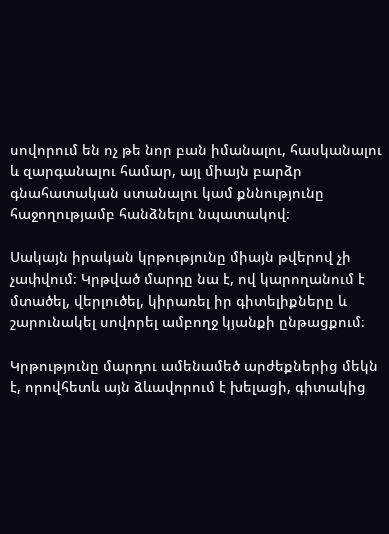սովորում են ոչ թե նոր բան իմանալու, հասկանալու և զարգանալու համար, այլ միայն բարձր գնահատական ստանալու կամ քննությունը հաջողությամբ հանձնելու նպատակով։

Սակայն իրական կրթությունը միայն թվերով չի չափվում։ Կրթված մարդը նա է, ով կարողանում է մտածել, վերլուծել, կիրառել իր գիտելիքները և շարունակել սովորել ամբողջ կյանքի ընթացքում։

Կրթությունը մարդու ամենամեծ արժեքներից մեկն է, որովհետև այն ձևավորում է խելացի, գիտակից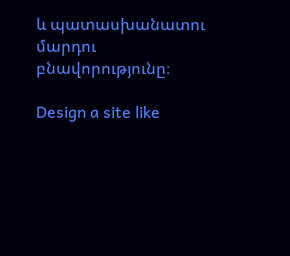և պատասխանատու մարդու բնավորությունը։

Design a site like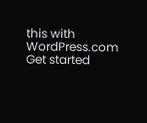this with WordPress.com
Get started